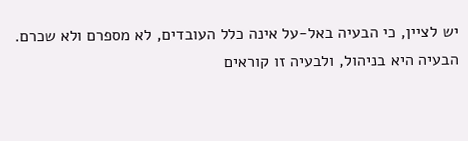יש לציין, כי הבעיה באל-על אינה כלל העובדים, לא מספרם ולא שכרם. הבעיה היא בניהול, ולבעיה זו קוראים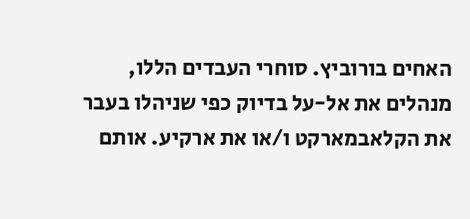האחים בורוביץ. סוחרי העבדים הללו, מנהלים את אל-על בדיוק כפי שניהלו בעבר את הקלאבמארקט ו/או את ארקיע. אותם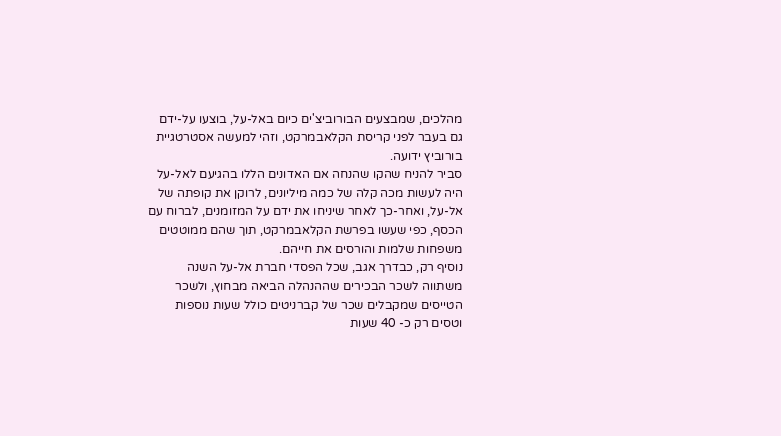מהלכים, שמבצעים הבורוביצ'ים כיום באל-על, בוצעו על-ידם גם בעבר לפני קריסת הקלאבמרקט, וזהי למעשה אסטרטגיית בורוביץ ידועה.
סביר להניח שהקו שהנחה אם האדונים הללו בהגיעם לאל-על היה לעשות מכה קלה של כמה מיליונים, לרוקן את קופתה של אל-על, ואחר-כך לאחר שיניחו את ידם על המזומנים, לברוח עם הכסף, כפי שעשו בפרשת הקלאבמרקט, תוך שהם ממוטטים משפחות שלמות והורסים את חייהם.
נוסיף רק, כבדרך אגב, שכל הפסדי חברת אל-על השנה משתווה לשכר הבכירים שההנהלה הביאה מבחוץ, ולשכר הטייסים שמקבלים שכר של קברניטים כולל שעות נוספות וטסים רק כ- 40 שעות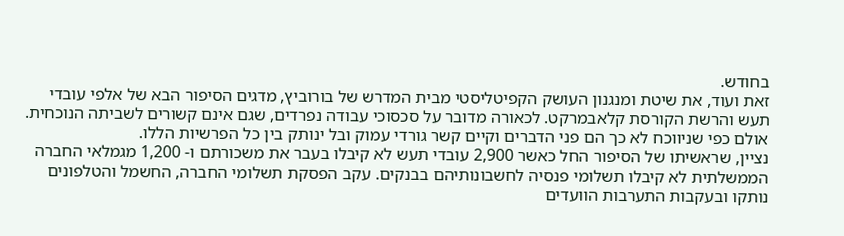בחודש.
זאת ועוד, את שיטת ומנגנון העושק הקפיטליסטי מבית המדרש של בורוביץ, מדגים הסיפור הבא של אלפי עובדי תעש והרשת הקורסת קלאבמרקט. לכאורה מדובר על סכסוכי עבודה נפרדים, שגם אינם קשורים לשביתה הנוכחית. אולם כפי שניווכח לא כך הם פני הדברים וקיים קשר גורדי עמוק ובל ינותק בין כל הפרשיות הללו.
נציין, שראשיתו של הסיפור החל כאשר 2,900 עובדי תעש לא קיבלו בעבר את משכורתם ו- 1,200 מגמלאי החברה הממשלתית לא קיבלו תשלומי פנסיה לחשבונותיהם בבנקים. עקב הפסקת תשלומי החברה, החשמל והטלפונים נותקו ובעקבות התערבות הוועדים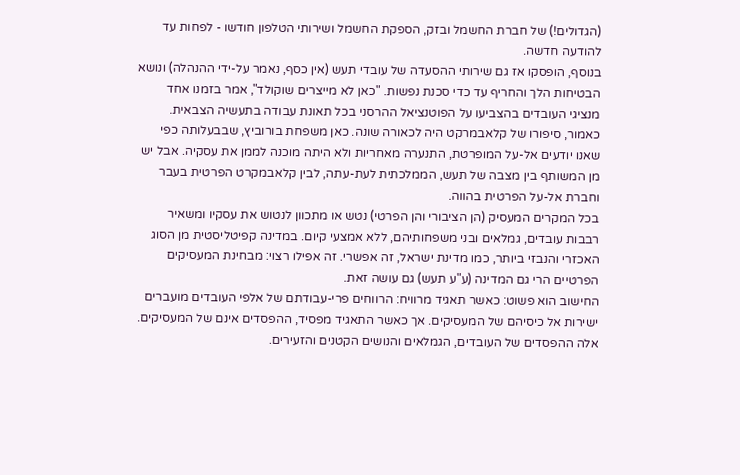(הגדולים!) של חברת החשמל ובזק, הספקת החשמל ושירותי הטלפון חודשו - לפחות עד להודעה חדשה.
בנוסף, הופסקו אז גם שירותי ההסעדה של עובדי תעש (אין כסף, נאמר על-ידי ההנהלה) ונושא הבטיחות הלך והחריף עד כדי סכנת נפשות. "כאן לא מייצרים שוקולד", אמר בזמנו אחד מנציגי העובדים בהצביעו על הפוטנציאל ההרסני בכל תאונת עבודה בתעשיה הצבאית.
כאמור, סיפורו של קלאבמרקט היה לכאורה שונה. כאן משפחת בורוביץ, שבבעלותה כפי שאנו יודעים אל-על המופרטת, התנערה מאחריות ולא היתה מוכנה לממן את עסקיה. אבל יש מן המשותף בין מצבה של תעש, הממלכתית לעת-עתה, לבין קלאבמקרט הפרטית בעבר וחברת אל-על הפרטית בהווה.
בכל המקרים המעסיק (הן הציבורי והן הפרטי) נטש או מתכוון לנטוש את עסקיו ומשאיר רבבות עובדים, גמלאים ובני משפחותיהם, ללא אמצעי קיום. במדינה קפיטליסטית מן הסוג האכזרי והנבזי ביותר, כמו מדינת ישראל, זה אפשרי. זה אפילו רצוי: מבחינת המעסיקים הפרטיים הרי גם המדינה (ע"ע תעש) גם עושה זאת.
החישוב הוא פשוט: כאשר תאגיד מרוויח: הרווחים פרי-עבודתם של אלפי העובדים מועברים ישירות אל כיסיהם של המעסיקים. אך כאשר התאגיד מפסיד, ההפסדים אינם של המעסיקים. אלה ההפסדים של העובדים, הגמלאים והנושים הקטנים והזעירים.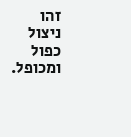זהו ניצול כפול ומכופל.